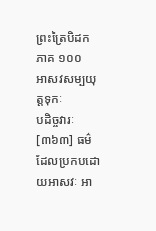ព្រះត្រៃបិដក ភាគ ១០០
អាសវសម្បយុត្តទុកៈ
បដិច្ចវារៈ
[៣៦៣] ធម៌ដែលប្រកបដោយអាសវៈ អា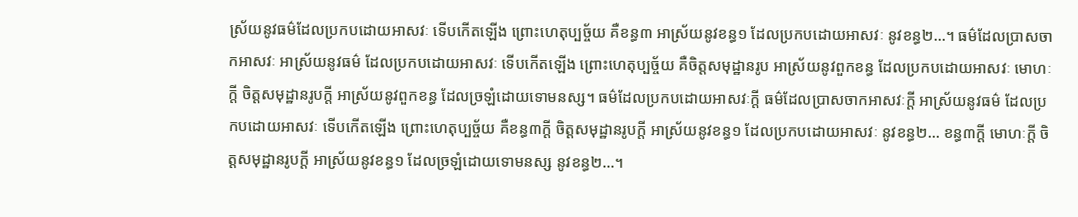ស្រ័យនូវធម៌ដែលប្រកបដោយអាសវៈ ទើបកើតឡើង ព្រោះហេតុប្បច្ច័យ គឺខន្ធ៣ អាស្រ័យនូវខន្ធ១ ដែលប្រកបដោយអាសវៈ នូវខន្ធ២…។ ធម៌ដែលប្រាសចាកអាសវៈ អាស្រ័យនូវធម៌ ដែលប្រកបដោយអាសវៈ ទើបកើតឡើង ព្រោះហេតុប្បច្ច័យ គឺចិត្តសមុដ្ឋានរូប អាស្រ័យនូវពួកខន្ធ ដែលប្រកបដោយអាសវៈ មោហៈក្តី ចិត្តសមុដ្ឋានរូបក្តី អាស្រ័យនូវពួកខន្ធ ដែលច្រឡំដោយទោមនស្ស។ ធម៌ដែលប្រកបដោយអាសវៈក្តី ធម៌ដែលប្រាសចាកអាសវៈក្តី អាស្រ័យនូវធម៌ ដែលប្រកបដោយអាសវៈ ទើបកើតឡើង ព្រោះហេតុប្បច្ច័យ គឺខន្ធ៣ក្តី ចិត្តសមុដ្ឋានរូបក្តី អាស្រ័យនូវខន្ធ១ ដែលប្រកបដោយអាសវៈ នូវខន្ធ២… ខន្ធ៣ក្តី មោហៈក្តី ចិត្តសមុដ្ឋានរូបក្តី អាស្រ័យនូវខន្ធ១ ដែលច្រឡំដោយទោមនស្ស នូវខន្ធ២…។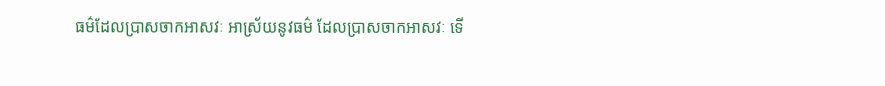ធម៌ដែលប្រាសចាកអាសវៈ អាស្រ័យនូវធម៌ ដែលប្រាសចាកអាសវៈ ទើ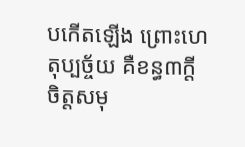បកើតឡើង ព្រោះហេតុប្បច្ច័យ គឺខន្ធ៣ក្តី ចិត្តសមុ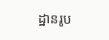ដ្ឋានរូប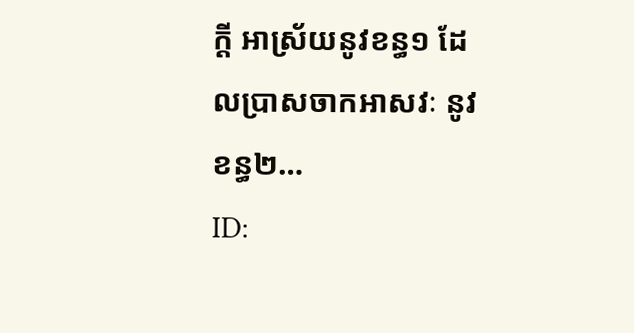ក្តី អាស្រ័យនូវខន្ធ១ ដែលប្រាសចាកអាសវៈ នូវខន្ធ២…
ID: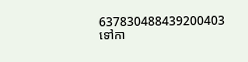637830488439200403
ទៅកា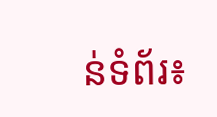ន់ទំព័រ៖